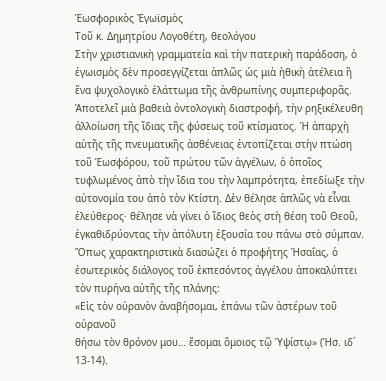Ἑωσφορικὸς Ἐγωϊσμὸς
Τοῦ κ. Δημητρίου Λογοθέτη, θεολόγου
Στὴν χριστιανικὴ γραμματεία καὶ τὴν πατερικὴ παράδοση, ὁ ἐγωισμὸς δὲν προσεγγίζεται ἁπλῶς ὡς μιὰ ἠθικὴ ἀτέλεια ἢ ἕνα ψυχολογικὸ ἐλάττωμα τῆς ἀνθρωπίνης συμπεριφορᾶς. Ἀποτελεῖ μιὰ βαθειὰ ὀντολογικὴ διαστροφή, τὴν ρηξικέλευθη ἀλλοίωση τῆς ἴδιας τῆς φύσεως τοῦ κτίσματος. Ἡ ἀπαρχὴ αὐτῆς τῆς πνευματικῆς ἀσθένειας ἐντοπίζεται στὴν πτώση τοῦ Ἑωσφόρου, τοῦ πρώτου τῶν ἀγγέλων, ὁ ὁποῖος τυφλωμένος ἀπὸ τὴν ἴδια του τὴν λαμπρότητα, ἐπεδίωξε τὴν αὐτονομία του ἀπὸ τὸν Κτίστη. Δὲν θέλησε ἁπλῶς νὰ εἶναι ἐλεύθερος· θέλησε νὰ γίνει ὁ ἴδιος θεὸς στὴ θέση τοῦ Θεοῦ, ἐγκαθιδρύοντας τὴν ἀπόλυτη ἐξουσία του πάνω στὸ σύμπαν.
Ὅπως χαρακτηριστικὰ διασώζει ὁ προφήτης Ἡσαΐας, ὁ ἐσωτερικὸς διάλογος τοῦ ἐκπεσόντος ἀγγέλου ἀποκαλύπτει τὸν πυρήνα αὐτῆς τῆς πλάνης:
«Εἰς τὸν οὐρανὸν ἀναβήσομαι, ἐπάνω τῶν ἀστέρων τοῦ οὐρανοῦ
θήσω τὸν θρόνον μου… ἔσομαι ὅμοιος τῷ Ὑψίστῳ» (Ἡσ. ιδ΄ 13-14).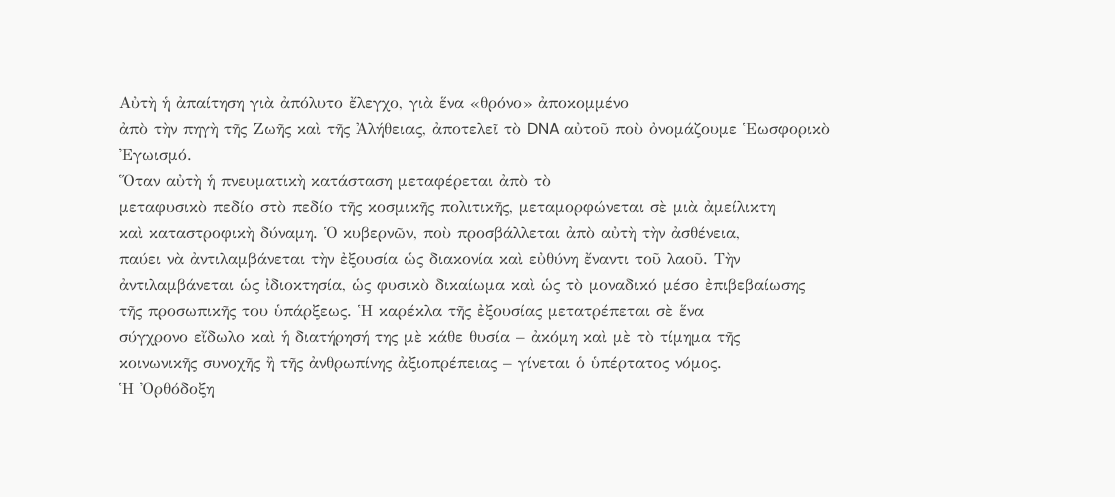Αὐτὴ ἡ ἀπαίτηση γιὰ ἀπόλυτο ἔλεγχο, γιὰ ἕνα «θρόνο» ἀποκομμένο
ἀπὸ τὴν πηγὴ τῆς Ζωῆς καὶ τῆς Ἀλήθειας, ἀποτελεῖ τὸ DNA αὐτοῦ ποὺ ὀνομάζουμε Ἑωσφορικὸ
Ἐγωισμό.
Ὅταν αὐτὴ ἡ πνευματικὴ κατάσταση μεταφέρεται ἀπὸ τὸ
μεταφυσικὸ πεδίο στὸ πεδίο τῆς κοσμικῆς πολιτικῆς, μεταμορφώνεται σὲ μιὰ ἀμείλικτη
καὶ καταστροφικὴ δύναμη. Ὁ κυβερνῶν, ποὺ προσβάλλεται ἀπὸ αὐτὴ τὴν ἀσθένεια,
παύει νὰ ἀντιλαμβάνεται τὴν ἐξουσία ὡς διακονία καὶ εὐθύνη ἔναντι τοῦ λαοῦ. Τὴν
ἀντιλαμβάνεται ὡς ἰδιοκτησία, ὡς φυσικὸ δικαίωμα καὶ ὡς τὸ μοναδικό μέσο ἐπιβεβαίωσης
τῆς προσωπικῆς του ὑπάρξεως. Ἡ καρέκλα τῆς ἐξουσίας μετατρέπεται σὲ ἕνα
σύγχρονο εἴδωλο καὶ ἡ διατήρησή της μὲ κάθε θυσία – ἀκόμη καὶ μὲ τὸ τίμημα τῆς
κοινωνικῆς συνοχῆς ἢ τῆς ἀνθρωπίνης ἀξιοπρέπειας – γίνεται ὁ ὑπέρτατος νόμος.
Ἡ Ὀρθόδοξη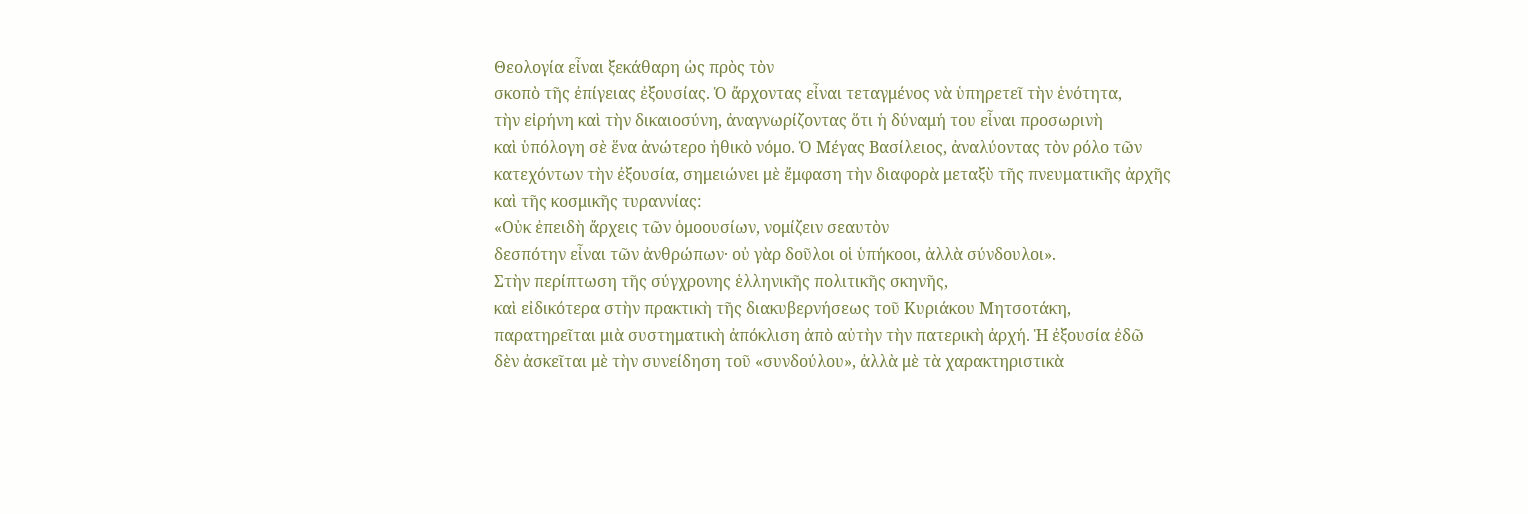Θεολογία εἶναι ξεκάθαρη ὡς πρὸς τὸν
σκοπὸ τῆς ἐπίγειας ἐξουσίας. Ὁ ἄρχοντας εἶναι τεταγμένος νὰ ὑπηρετεῖ τὴν ἑνότητα,
τὴν εἰρήνη καὶ τὴν δικαιοσύνη, ἀναγνωρίζοντας ὅτι ἡ δύναμή του εἶναι προσωρινὴ
καὶ ὑπόλογη σὲ ἕνα ἀνώτερο ἠθικὸ νόμο. Ὁ Μέγας Βασίλειος, ἀναλύοντας τὸν ρόλο τῶν
κατεχόντων τὴν ἐξουσία, σημειώνει μὲ ἔμφαση τὴν διαφορὰ μεταξὺ τῆς πνευματικῆς ἀρχῆς
καὶ τῆς κοσμικῆς τυραννίας:
«Οὐκ ἐπειδὴ ἄρχεις τῶν ὁμοουσίων, νομίζειν σεαυτὸν
δεσπότην εἶναι τῶν ἀνθρώπων· οὐ γὰρ δοῦλοι οἱ ὑπήκοοι, ἀλλὰ σύνδουλοι».
Στὴν περίπτωση τῆς σύγχρονης ἑλληνικῆς πολιτικῆς σκηνῆς,
καὶ εἰδικότερα στὴν πρακτικὴ τῆς διακυβερνήσεως τοῦ Κυριάκου Μητσοτάκη,
παρατηρεῖται μιὰ συστηματικὴ ἀπόκλιση ἀπὸ αὐτὴν τὴν πατερικὴ ἀρχή. Ἡ ἐξουσία ἐδῶ
δὲν ἀσκεῖται μὲ τὴν συνείδηση τοῦ «συνδούλου», ἀλλὰ μὲ τὰ χαρακτηριστικὰ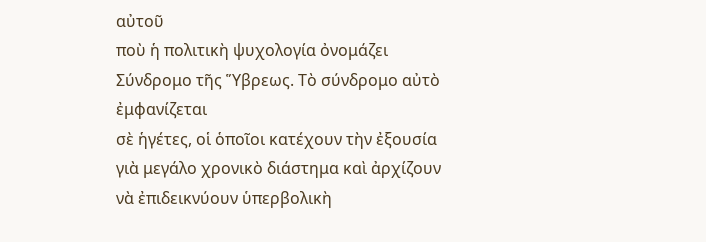αὐτοῦ
ποὺ ἡ πολιτικὴ ψυχολογία ὀνομάζει Σύνδρομο τῆς Ὕβρεως. Τὸ σύνδρομο αὐτὸ ἐμφανίζεται
σὲ ἡγέτες, οἱ ὁποῖοι κατέχουν τὴν ἐξουσία γιὰ μεγάλο χρονικὸ διάστημα καὶ ἀρχίζουν
νὰ ἐπιδεικνύουν ὑπερβολικὴ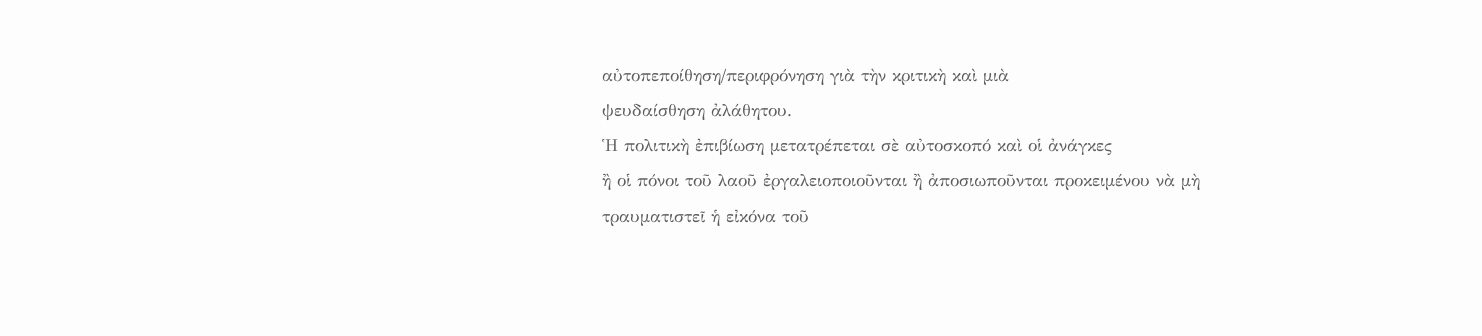αὐτοπεποίθηση/περιφρόνηση γιὰ τὴν κριτικὴ καὶ μιὰ
ψευδαίσθηση ἀλάθητου.
Ἡ πολιτικὴ ἐπιβίωση μετατρέπεται σὲ αὐτοσκοπό καὶ οἱ ἀνάγκες
ἢ οἱ πόνοι τοῦ λαοῦ ἐργαλειοποιοῦνται ἢ ἀποσιωποῦνται προκειμένου νὰ μὴ
τραυματιστεῖ ἡ εἰκόνα τοῦ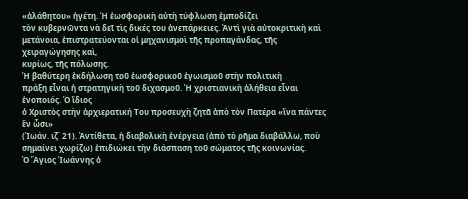«ἀλάθητου» ἡγέτη. Ἡ ἑωσφορικὴ αὐτὴ τύφλωση ἐμποδίζει
τὸν κυβερνῶντα νὰ δεῖ τὶς δικές του ἀνεπάρκειες. Ἀντὶ γιὰ αὐτοκριτικὴ καὶ
μετάνοια, ἐπιστρατεύονται οἱ μηχανισμοὶ τῆς προπαγάνδας, τῆς χειραγώγησης καὶ,
κυρίως, τῆς πόλωσης.
Ἡ βαθύτερη ἐκδήλωση τοῦ ἑωσφορικοῦ ἐγωισμοῦ στὴν πολιτικὴ
πράξη εἶναι ἡ στρατηγικὴ τοῦ διχασμοῦ. Ἡ χριστιανικὴ ἀλήθεια εἶναι ἑνοποιός. Ὁ ἴδιος
ὁ Χριστὸς στὴν ἀρχιερατική Του προσευχὴ ζητᾶ ἀπὸ τὸν Πατέρα «ἵνα πάντες ἓν ὦσι»
(Ἰωάν. ιζ΄ 21). Ἀντίθετα, ἡ διαβολικὴ ἐνέργεια (ἀπὸ τὸ ρῆμα διαβάλλω, ποὺ
σημαίνει χωρίζω) ἐπιδιώκει τὴν διάσπαση τοῦ σώματος τῆς κοινωνίας.
Ὁ Ἅγιος Ἰωάννης ὁ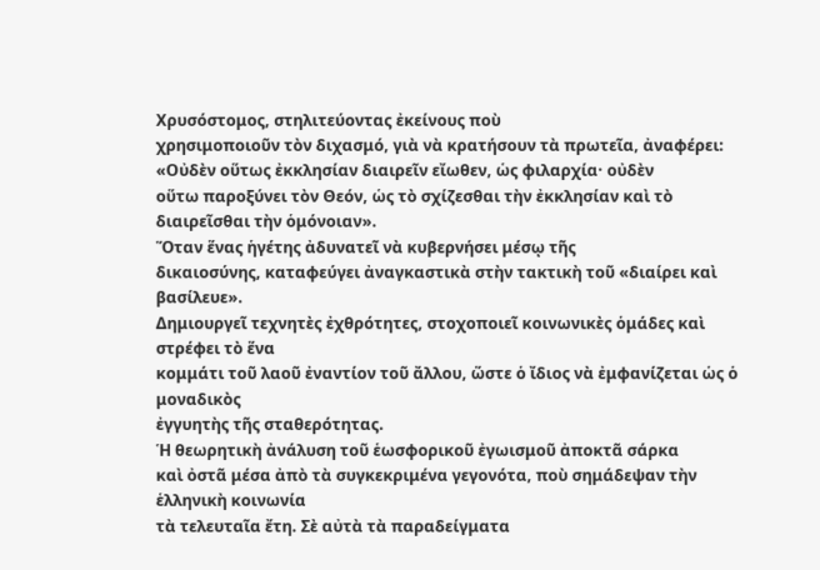Χρυσόστομος, στηλιτεύοντας ἐκείνους ποὺ
χρησιμοποιοῦν τὸν διχασμό, γιὰ νὰ κρατήσουν τὰ πρωτεῖα, ἀναφέρει:
«Οὐδὲν οὕτως ἐκκλησίαν διαιρεῖν εἴωθεν, ὡς φιλαρχία· οὐδὲν
οὕτω παροξύνει τὸν Θεόν, ὡς τὸ σχίζεσθαι τὴν ἐκκλησίαν καὶ τὸ διαιρεῖσθαι τὴν ὁμόνοιαν».
Ὅταν ἕνας ἡγέτης ἀδυνατεῖ νὰ κυβερνήσει μέσῳ τῆς
δικαιοσύνης, καταφεύγει ἀναγκαστικὰ στὴν τακτικὴ τοῦ «διαίρει καὶ βασίλευε».
Δημιουργεῖ τεχνητὲς ἐχθρότητες, στοχοποιεῖ κοινωνικὲς ὁμάδες καὶ στρέφει τὸ ἕνα
κομμάτι τοῦ λαοῦ ἐναντίον τοῦ ἄλλου, ὥστε ὁ ἴδιος νὰ ἐμφανίζεται ὡς ὁ μοναδικὸς
ἐγγυητὴς τῆς σταθερότητας.
Ἡ θεωρητικὴ ἀνάλυση τοῦ ἑωσφορικοῦ ἐγωισμοῦ ἀποκτᾶ σάρκα
καὶ ὀστᾶ μέσα ἀπὸ τὰ συγκεκριμένα γεγονότα, ποὺ σημάδεψαν τὴν ἑλληνικὴ κοινωνία
τὰ τελευταῖα ἔτη. Σὲ αὐτὰ τὰ παραδείγματα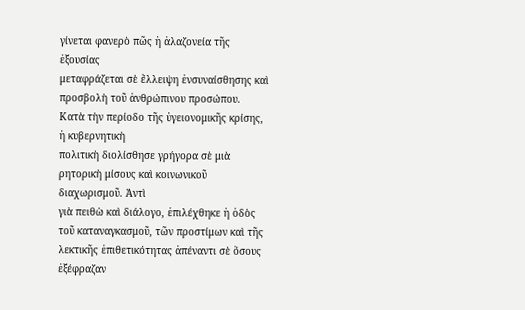γίνεται φανερὸ πῶς ἡ ἀλαζονεία τῆς ἐξουσίας
μεταφράζεται σὲ ἔλλειψη ἐνσυναίσθησης καὶ προσβολὴ τοῦ ἀνθρώπινου προσώπου.
Κατὰ τὴν περίοδο τῆς ὑγειονομικῆς κρίσης, ἡ κυβερνητικὴ
πολιτικὴ διολίσθησε γρήγορα σὲ μιὰ ρητορικὴ μίσους καὶ κοινωνικοῦ διαχωρισμοῦ. Ἀντὶ
γιὰ πειθὼ καὶ διάλογο, ἐπιλέχθηκε ἡ ὁδὸς τοῦ καταναγκασμοῦ, τῶν προστίμων καὶ τῆς
λεκτικῆς ἐπιθετικότητας ἀπέναντι σὲ ὅσους ἐξέφραζαν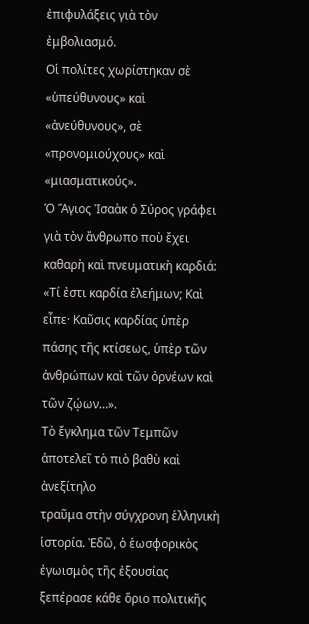ἐπιφυλάξεις γιὰ τὸν ἐμβολιασμό.
Οἱ πολίτες χωρίστηκαν σὲ «ὑπεύθυνους» καὶ «ἀνεύθυνους», σὲ «προνομιούχους» καὶ
«μιασματικούς».
Ὁ Ἅγιος Ἰσαὰκ ὁ Σύρος γράφει γιὰ τὸν ἄνθρωπο ποὺ ἔχει
καθαρὴ καὶ πνευματικὴ καρδιά:
«Τί ἐστι καρδία ἐλεήμων; Καὶ εἶπε· Καῦσις καρδίας ὑπὲρ
πάσης τῆς κτίσεως, ὑπὲρ τῶν ἀνθρώπων καὶ τῶν ὀρνέων καὶ τῶν ζῴων…».
Tὸ ἔγκλημα τῶν Τεμπῶν ἀποτελεῖ τὸ πιὸ βαθὺ καὶ ἀνεξίτηλο
τραῦμα στὴν σύγχρονη ἑλληνικὴ ἱστορία. Ἐδῶ, ὁ ἑωσφορικὸς ἐγωισμὸς τῆς ἐξουσίας
ξεπέρασε κάθε ὅριο πολιτικῆς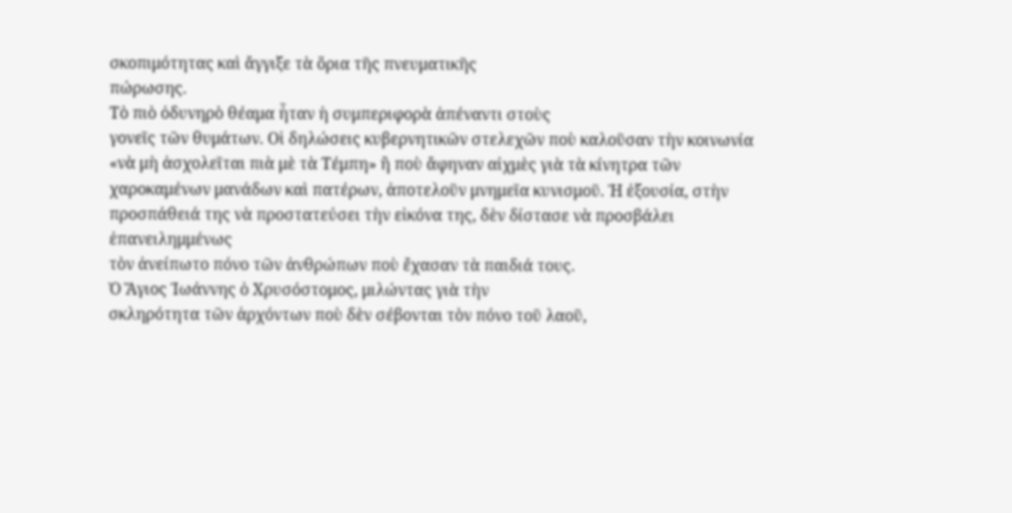σκοπιμότητας καὶ ἄγγιξε τὰ ὅρια τῆς πνευματικῆς
πώρωσης.
Tὸ πιὸ ὀδυνηρὸ θέαμα ἦταν ἡ συμπεριφορὰ ἀπέναντι στοὺς
γονεῖς τῶν θυμάτων. Οἱ δηλώσεις κυβερνητικῶν στελεχῶν ποὺ καλοῦσαν τὴν κοινωνία
«νὰ μὴ ἀσχολεῖται πιὰ μὲ τὰ Τέμπη» ἢ ποὺ ἄφηναν αἰχμὲς γιὰ τὰ κίνητρα τῶν
χαροκαμένων μανάδων καὶ πατέρων, ἀποτελοῦν μνημεῖα κυνισμοῦ. Ἡ ἐξουσία, στὴν
προσπάθειά της νὰ προστατεύσει τὴν εἰκόνα της, δὲν δίστασε νὰ προσβάλει ἐπανειλημμένως
τὸν ἀνείπωτο πόνο τῶν ἀνθρώπων ποὺ ἔχασαν τὰ παιδιά τους.
Ὁ Ἅγιος Ἰωάννης ὁ Χρυσόστομος, μιλώντας γιὰ τὴν
σκληρότητα τῶν ἀρχόντων ποὺ δὲν σέβονται τὸν πόνο τοῦ λαοῦ,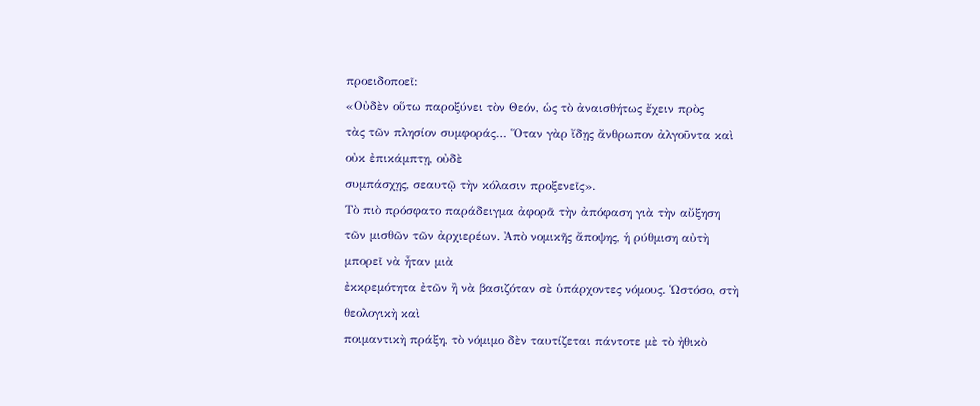προειδοποεῖ:
«Οὐδὲν οὕτω παροξύνει τὸν Θεόν, ὡς τὸ ἀναισθήτως ἔχειν πρὸς
τὰς τῶν πλησίον συμφοράς… Ὅταν γὰρ ἴδῃς ἄνθρωπον ἀλγοῦντα καὶ οὐκ ἐπικάμπτῃ, οὐδὲ
συμπάσχῃς, σεαυτῷ τὴν κόλασιν προξενεῖς».
Tὸ πιὸ πρόσφατο παράδειγμα ἀφορᾶ τὴν ἀπόφαση γιὰ τὴν αὔξηση
τῶν μισθῶν τῶν ἀρχιερέων. Ἀπὸ νομικῆς ἄποψης, ἡ ρύθμιση αὐτὴ μπορεῖ νὰ ἦταν μιὰ
ἐκκρεμότητα ἐτῶν ἢ νὰ βασιζόταν σὲ ὑπάρχοντες νόμους. Ὡστόσο, στὴ θεολογικὴ καὶ
ποιμαντικὴ πράξη, τὸ νόμιμο δὲν ταυτίζεται πάντοτε μὲ τὸ ἠθικὸ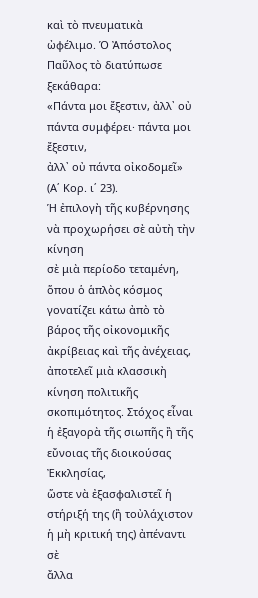καὶ τὸ πνευματικὰ
ὠφέλιμο. Ὁ Ἀπόστολος Παῦλος τὸ διατύπωσε ξεκάθαρα:
«Πάντα μοι ἔξεστιν, ἀλλ᾽ οὐ πάντα συμφέρει· πάντα μοι ἔξεστιν,
ἀλλ᾽ οὐ πάντα οἰκοδομεῖ» (Α΄ Κορ. ι΄ 23).
Ἡ ἐπιλογὴ τῆς κυβέρνησης νὰ προχωρήσει σὲ αὐτὴ τὴν κίνηση
σὲ μιὰ περίοδο τεταμένη, ὅπου ὁ ἁπλὸς κόσμος γονατίζει κάτω ἀπὸ τὸ βάρος τῆς οἰκονομικῆς
ἀκρίβειας καὶ τῆς ἀνέχειας, ἀποτελεῖ μιὰ κλασσικὴ κίνηση πολιτικῆς
σκοπιμότητος. Στόχος εἶναι ἡ ἐξαγορὰ τῆς σιωπῆς ἢ τῆς εὔνοιας τῆς διοικούσας Ἐκκλησίας,
ὥστε νὰ ἐξασφαλιστεῖ ἡ στήριξή της (ἢ τοὐλάχιστον ἡ μὴ κριτική της) ἀπέναντι σὲ
ἄλλα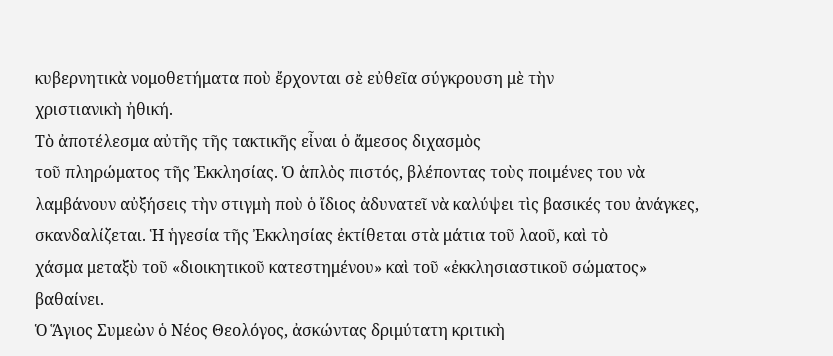κυβερνητικὰ νομοθετήματα ποὺ ἔρχονται σὲ εὐθεῖα σύγκρουση μὲ τὴν
χριστιανικὴ ἠθική.
Tὸ ἀποτέλεσμα αὐτῆς τῆς τακτικῆς εἶναι ὁ ἄμεσος διχασμὸς
τοῦ πληρώματος τῆς Ἐκκλησίας. Ὁ ἁπλὸς πιστός, βλέποντας τοὺς ποιμένες του νὰ
λαμβάνουν αὐξήσεις τὴν στιγμὴ ποὺ ὁ ἴδιος ἀδυνατεῖ νὰ καλύψει τὶς βασικές του ἀνάγκες,
σκανδαλίζεται. Ἡ ἡγεσία τῆς Ἐκκλησίας ἐκτίθεται στὰ μάτια τοῦ λαοῦ, καὶ τὸ
χάσμα μεταξὺ τοῦ «διοικητικοῦ κατεστημένου» καὶ τοῦ «ἐκκλησιαστικοῦ σώματος»
βαθαίνει.
Ὁ Ἅγιος Συμεὼν ὁ Νέος Θεολόγος, ἀσκώντας δριμύτατη κριτικὴ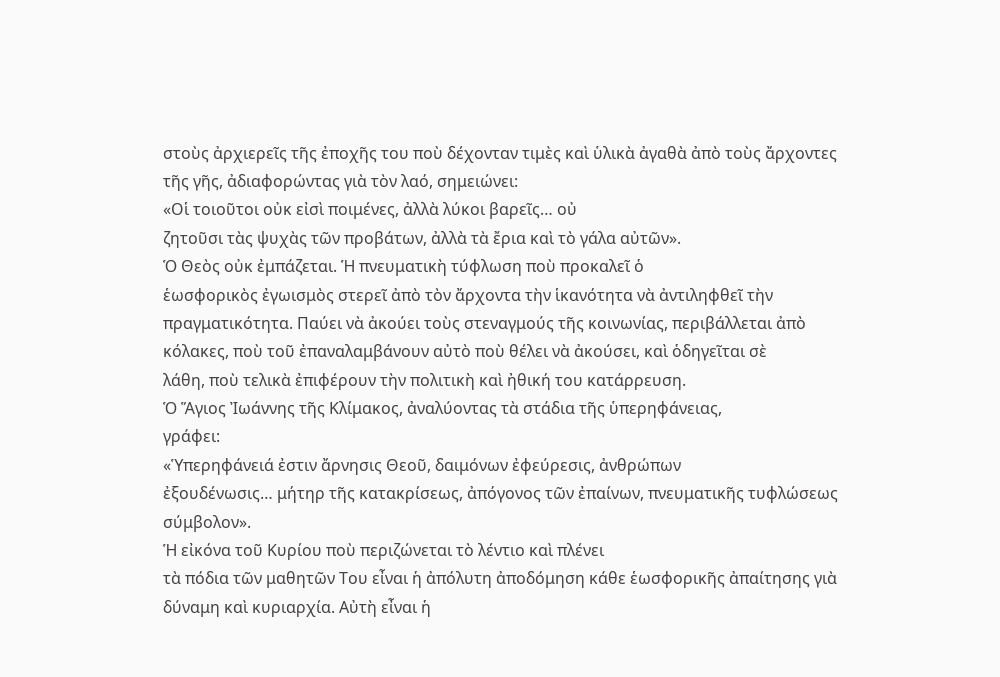στοὺς ἀρχιερεῖς τῆς ἐποχῆς του ποὺ δέχονταν τιμὲς καὶ ὑλικὰ ἀγαθὰ ἀπὸ τοὺς ἄρχοντες
τῆς γῆς, ἀδιαφορώντας γιὰ τὸν λαό, σημειώνει:
«Οἱ τοιοῦτοι οὐκ εἰσὶ ποιμένες, ἀλλὰ λύκοι βαρεῖς… οὐ
ζητοῦσι τὰς ψυχὰς τῶν προβάτων, ἀλλὰ τὰ ἔρια καὶ τὸ γάλα αὐτῶν».
Ὁ Θεὸς οὐκ ἐμπάζεται. Ἡ πνευματικὴ τύφλωση ποὺ προκαλεῖ ὁ
ἑωσφορικὸς ἐγωισμὸς στερεῖ ἀπὸ τὸν ἄρχοντα τὴν ἱκανότητα νὰ ἀντιληφθεῖ τὴν
πραγματικότητα. Παύει νὰ ἀκούει τοὺς στεναγμούς τῆς κοινωνίας, περιβάλλεται ἀπὸ
κόλακες, ποὺ τοῦ ἐπαναλαμβάνουν αὐτὸ ποὺ θέλει νὰ ἀκούσει, καὶ ὁδηγεῖται σὲ
λάθη, ποὺ τελικὰ ἐπιφέρουν τὴν πολιτικὴ καὶ ἠθική του κατάρρευση.
Ὁ Ἅγιος Ἰωάννης τῆς Κλίμακος, ἀναλύοντας τὰ στάδια τῆς ὑπερηφάνειας,
γράφει:
«Ὑπερηφάνειά ἐστιν ἄρνησις Θεοῦ, δαιμόνων ἐφεύρεσις, ἀνθρώπων
ἐξουδένωσις… μήτηρ τῆς κατακρίσεως, ἀπόγονος τῶν ἐπαίνων, πνευματικῆς τυφλώσεως
σύμβολον».
Ἡ εἰκόνα τοῦ Κυρίου ποὺ περιζώνεται τὸ λέντιο καὶ πλένει
τὰ πόδια τῶν μαθητῶν Του εἶναι ἡ ἀπόλυτη ἀποδόμηση κάθε ἑωσφορικῆς ἀπαίτησης γιὰ
δύναμη καὶ κυριαρχία. Αὐτὴ εἶναι ἡ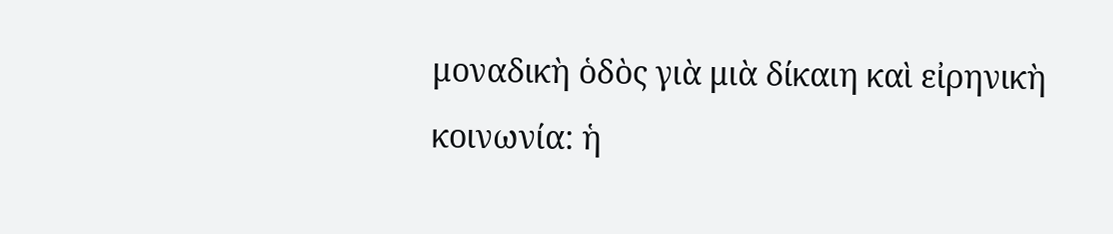μοναδικὴ ὁδὸς γιὰ μιὰ δίκαιη καὶ εἰρηνικὴ
κοινωνία: ἡ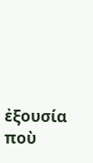ἐξουσία ποὺ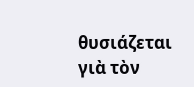θυσιάζεται γιὰ τὸν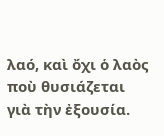λαό, καὶ ὄχι ὁ λαὸς ποὺ θυσιάζεται
γιὰ τὴν ἐξουσία.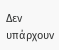Δεν υπάρχουν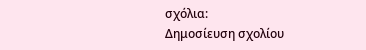σχόλια:
Δημοσίευση σχολίου